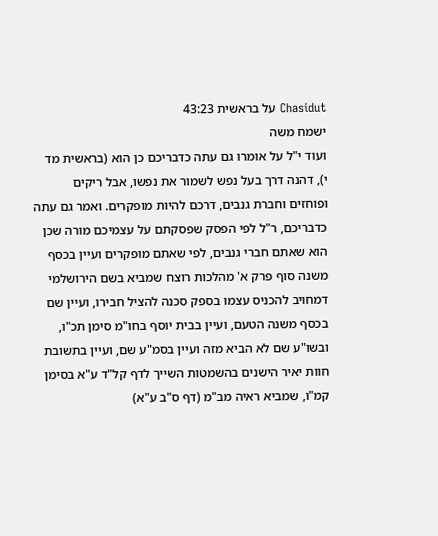Chasidut על בראשית 43:23
ישמח משה
ועוד י"ל על אומרו גם עתה כדבריכם כן הוא (בראשית מד י), דהנה דרך בעל נפש לשמור את נפשו, אבל ריקים ופוחזים וחברת גנבים, דרכם להיות מופקרים. ואמר גם עתה כדבריכם, ר"ל לפי הפסק שפסקתם על עצמיכם מורה שכן הוא שאתם חברי גנבים, לפי שאתם מופקרים ועיין בכסף משנה סוף פרק א' מהלכות רוצח שמביא בשם הירושלמי דמחויב להכניס עצמו בספק סכנה להציל חבירו, ועיין שם בכסף משנה הטעם, ועיין בבית יוסף בחו"מ סימן תכ"ו, ובשו"ע שם לא הביא מזה ועיין בסמ"ע שם, ועיין בתשובת חוות יאיר הישנים בהשמטות השייך לדף קל"ד ע"א בסימן קמ"ו, שמביא ראיה מב"מ (דף ס"ב ע"א)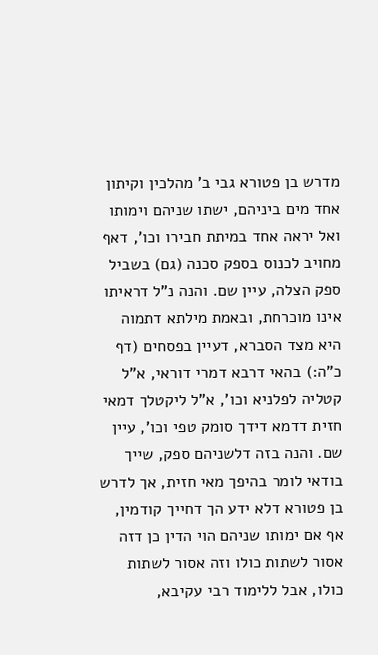מדרש בן פטורא גבי ב' מהלכין וקיתון אחד מים ביניהם, ישתו שניהם וימותו ואל יראה אחד במיתת חבירו וכו', דאף מחויב לכנוס בספק סכנה (גם) בשביל ספק הצלה, עיין שם. והנה נ"ל דראיתו אינו מוכרחת, ובאמת מילתא דתמוה היא מצד הסברא, דעיין בפסחים (דף כ"ה:) בהאי דרבא דמרי דוראי, א"ל קטליה לפלניא וכו', א"ל ליקטלך דמאי חזית דדמא דידך סומק טפי וכו', עיין שם. והנה בזה דלשניהם ספק, שייך בודאי לומר בהיפך מאי חזית, אך לדרש בן פטורא דלא ידע הך דחייך קודמין, אף אם ימותו שניהם הוי הדין כן דזה אסור לשתות כולו וזה אסור לשתות כולו, אבל ללימוד רבי עקיבא,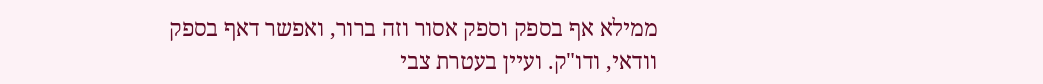ממילא אף בספק וספק אסור וזה ברור, ואפשר דאף בספק וודאי, ודו"ק. ועיין בעטרת צבי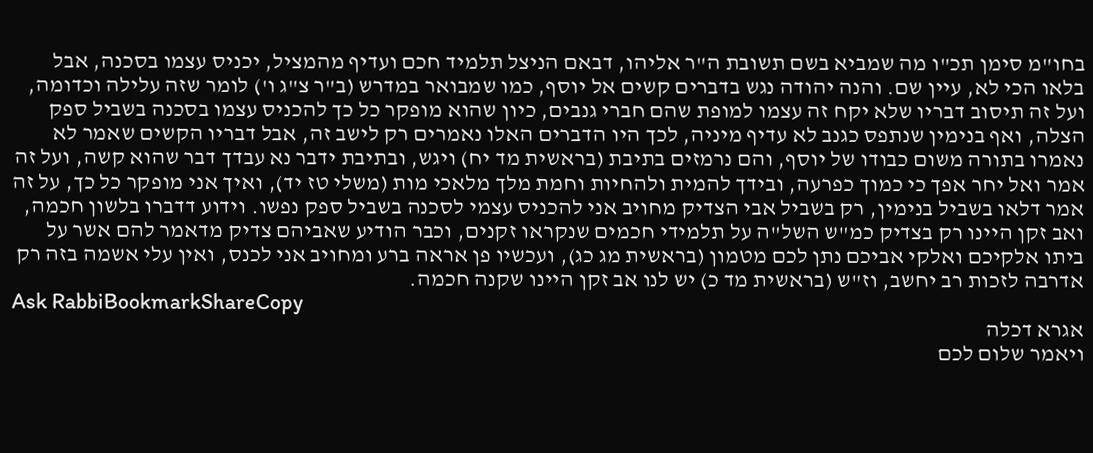בחו"מ סימן תכ"ו מה שמביא בשם תשובת ה"ר אליהו, דבאם הניצל תלמיד חכם ועדיף מהמציל, יכניס עצמו בסכנה, אבל בלאו הכי לא, עיין שם. והנה יהודה נגש בדברים קשים אל יוסף, כמו שמבואר במדרש (ב"ר צ"ג ו') לומר שזה עלילה וכדומה, ועל זה תיסוב דבריו שלא יקח זה עצמו למופת שהם חברי גנבים, כיון שהוא מופקר כל כך להכניס עצמו בסכנה בשביל ספק הצלה, ואף בנימין שנתפס כגנב לא עדיף מיניה, לכך היו הדברים האלו נאמרים רק לישב זה, אבל דבריו הקשים שאמר לא נאמרו בתורה משום כבודו של יוסף, והם נרמזים בתיבת (בראשית מד יח) ויגש, ובתיבת ידבר נא עבדך דבר שהוא קשה, ועל זה אמר ואל יחר אפך כי כמוך כפרעה, ובידך להמית ולהחיות וחמת מלך מלאכי מות (משלי טז יד), ואיך אני מופקר כל כך, על זה אמר דלאו בשביל בנימין, רק בשביל אבי הצדיק מחויב אני להכניס עצמי לסכנה בשביל ספק נפשו. וידוע דדברו בלשון חכמה, ואב זקן היינו רק בצדיק כמ"ש השל"ה על תלמידי חכמים שנקראו זקנים, וכבר הודיע שאביהם צדיק מדאמר להם אשר על ביתו אלקיכם ואלקי אביכם נתן לכם מטמון (בראשית מג כג), ועכשיו פן אראה ברע ומחויב אני לכנס, ואין עלי אשמה בזה רק אדרבה לזכות רב יחשב, וז"ש (בראשית מד כ) יש לנו אב זקן היינו שקנה חכמה.
Ask RabbiBookmarkShareCopy
אגרא דכלה
ויאמר שלום לכם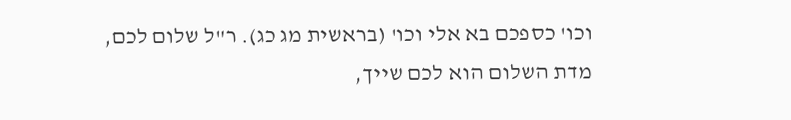וכו' כספכם בא אלי וכו' (בראשית מג כג). ר"ל שלום לכם, מדת השלום הוא לכם שייך,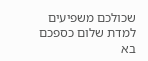שכולכם משפיעים למדת שלום כספכם בא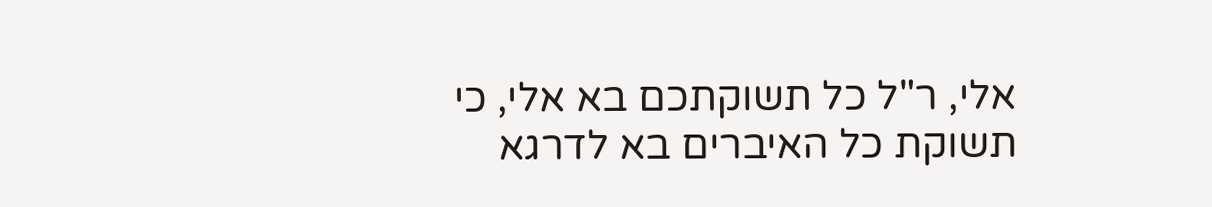אלי, ר"ל כל תשוקתכם בא אלי, כי תשוקת כל האיברים בא לדרגא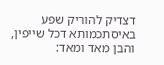דצדיק להוריק שפע באיסתכמותא דכל שייפין, והבן מאד ומאד: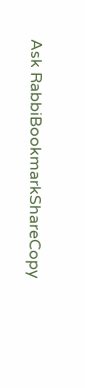Ask RabbiBookmarkShareCopy